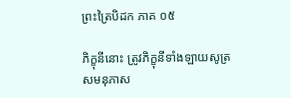ព្រះត្រៃបិដក ភាគ ០៥

ភិក្ខុនីនោះ ត្រូវភិក្ខុនីទាំងឡាយសូត្រសមនុភាស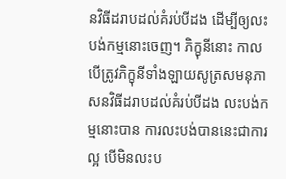នវិធីដរាបដល់គំរប់បីដង ដើម្បីឲ្យលះបង់កម្មនោះចេញ។ ភិក្ខុនីនោះ កាលបើត្រូវភិក្ខុនីទាំងឡាយសូត្រសមនុភាសនវិធីដរាបដល់គំរប់បីដង លះបង់កម្មនោះបាន ការលះបង់បាននេះជាការល្អ បើមិនលះប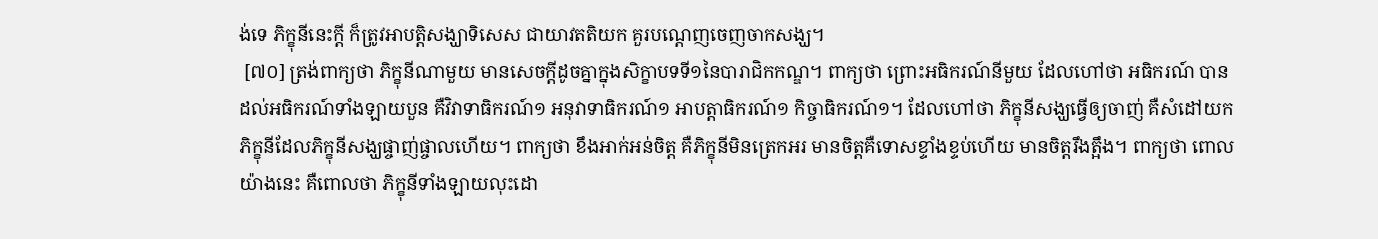ង់ទេ ភិក្ខុនីនេះក្តី ក៏ត្រូវអាបត្តិសង្ឃាទិសេស ជាយាវតតិយក គួរបណ្តេញចេញចាកសង្ឃ។
 [៧០] ត្រង់ពាក្យថា ភិក្ខុនីណាមួយ មានសេចក្តីដូចគ្នាក្នុងសិក្ខាបទទី១នៃបារាជិកកណ្ឌ។ ពាក្យថា ព្រោះអធិករណ៍នីមួយ ដែលហៅថា អធិករណ៍ បានដល់អធិករណ៍ទាំងឡាយបួន គឺវិវាទាធិករណ៍១ អនុវាទាធិករណ៍១ អាបត្តាធិករណ៍១ កិច្ចាធិករណ៍១។ ដែលហៅថា ភិក្ខុនីសង្ឃធ្វើឲ្យចាញ់ គឺសំដៅយកភិក្ខុនីដែលភិក្ខុនីសង្ឃផ្ចាញ់ផ្ចាលហើយ។ ពាក្យថា ខឹងអាក់អន់ចិត្ត គឺភិក្ខុនីមិនត្រេកអរ មានចិត្តគឺទោសខ្ទាំងខ្ទប់ហើយ មានចិត្តរឹងត្អឹង។ ពាក្យថា ពោលយ៉ាងនេះ គឺពោលថា ភិក្ខុនីទាំងឡាយលុះដោ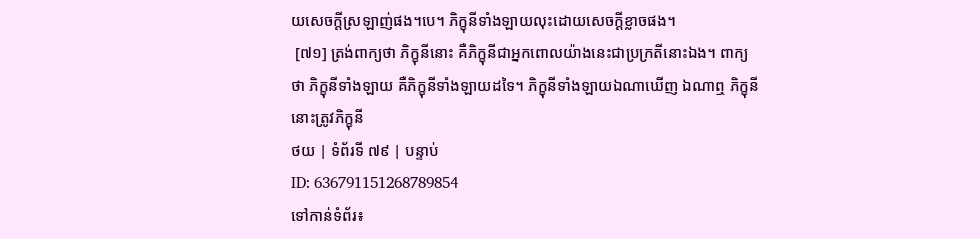យសេចក្តីស្រឡាញ់ផង។បេ។ ភិក្ខុនីទាំងឡាយលុះដោយសេចក្តីខ្លាចផង។
 [៧១] ត្រង់ពាក្យថា ភិក្ខុនីនោះ គឺភិក្ខុនីជាអ្នកពោលយ៉ាងនេះជាប្រក្រតីនោះឯង។ ពាក្យថា ភិក្ខុនីទាំងឡាយ គឺភិក្ខុនីទាំងឡាយដទៃ។ ភិក្ខុនីទាំងឡាយឯណាឃើញ ឯណាឮ ភិក្ខុនីនោះត្រូវភិក្ខុនី
ថយ | ទំព័រទី ៧៩ | បន្ទាប់
ID: 636791151268789854
ទៅកាន់ទំព័រ៖